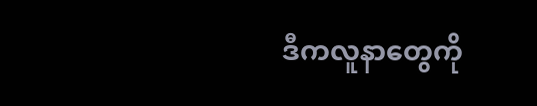ဒီကလူနာတွေကို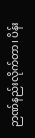ဉာဏ်နည်းလိုက်တာ၊ ပိန်း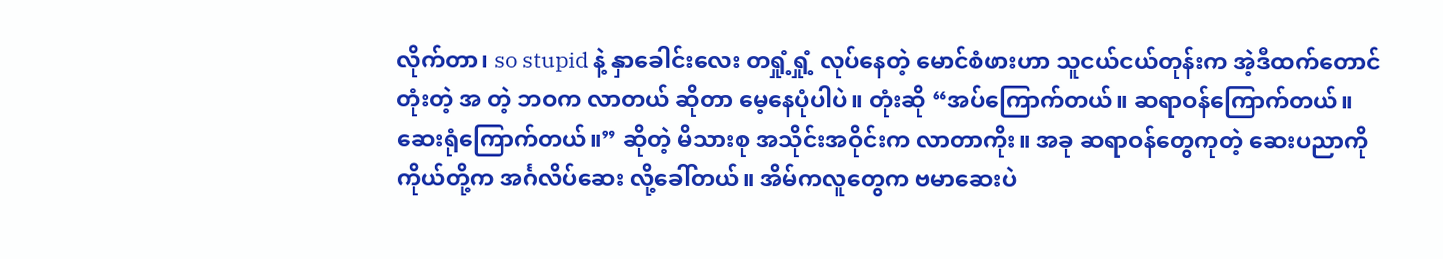လိုက်တာ၊ so stupid နဲ့ နှာခေါင်းလေး တရှုံ့ရှုံ့ လုပ်နေတဲ့ မောင်စံဖားဟာ သူငယ်ငယ်တုန်းက အဲ့ဒီထက်တောင် တုံးတဲ့ အ တဲ့ ဘဝက လာတယ် ဆိုတာ မေ့နေပုံပါပဲ။ တုံးဆို “အပ်ကြောက်တယ်။ ဆရာဝန်ကြောက်တယ်။ ဆေးရုံကြောက်တယ်။” ဆိုတဲ့ မိသားစု အသိုင်းအဝိုင်းက လာတာကိုး။ အခု ဆရာဝန်တွေကုတဲ့ ဆေးပညာကို ကိုယ်တို့က အင်္ဂလိပ်ဆေး လို့ခေါ်တယ်။ အိမ်ကလူတွေက ဗမာဆေးပဲ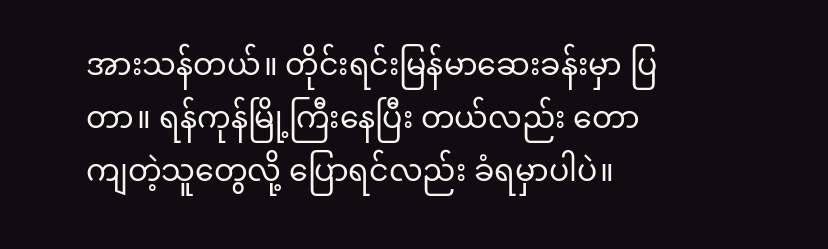အားသန်တယ်။ တိုင်းရင်းမြန်မာဆေးခန်းမှာ ပြတာ။ ရန်ကုန်မြို့ကြီးနေပြီး တယ်လည်း တောကျတဲ့သူတွေလို့ ပြောရင်လည်း ခံရမှာပါပဲ။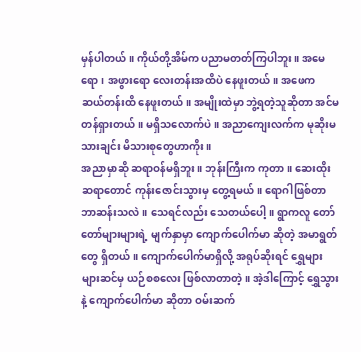မှန်ပါတယ်။ ကိုယ်တို့အိမ်က ပညာမတတ်ကြပါဘူး။ အမေရော၊ အဖွားရော လေးတန်းအထိပဲ နေဖူးတယ်။ အဖေက ဆယ်တန်းထိ နေဖူးတယ်။ အမျိုးထဲမှာ ဘွဲ့ရတဲ့သူဆိုတာ အင်မတန်ရှားတယ်။ မရှိသလောက်ပဲ။ အညာကျေးလက်က မုဆိုးမသားချင်း မိသားစုတွေဟာကိုး။
အညာမှာဆို ဆရာဝန်မရှိဘူး။ ဘုန်းကြီးက ကုတာ။ ဆေးထိုးဆရာတောင် ကုန်းဇောင်းသွားမှ တွေ့ရမယ်။ ရောဂါဖြစ်တာ ဘာဆန်းသလဲ။ သေရင်လည်း သေတယ်ပေါ့။ ရွာကလူ တော်တော်များများရဲ့ မျက်နှာမှာ ကျောက်ပေါက်မာ ဆိုတဲ့ အမာရွတ်တွေ ရှိတယ်။ ကျောက်ပေါက်မာရှိလို့ အရုပ်ဆိုးရင် ရွှေများများဆင်မှ ယဉ်စစလေး ဖြစ်လာတာတဲ့။ အဲ့ဒါကြောင့် ရွှေသွား နဲ့ ကျောက်ပေါက်မာ ဆိုတာ ဝမ်းဆက်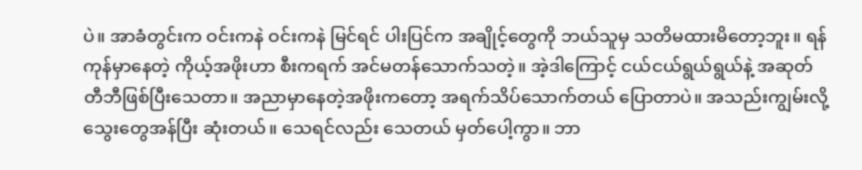ပဲ။ အာခံတွင်းက ဝင်းကနဲ ဝင်းကနဲ မြင်ရင် ပါးပြင်က အချိုင့်တွေကို ဘယ်သူမှ သတိမထားမိတော့ဘူး။ ရန်ကုန်မှာနေတဲ့ ကိုယ့်အဖိုးဟာ စီးကရက် အင်မတန်သောက်သတဲ့။ အဲ့ဒါကြောင့် ငယ်ငယ်ရွယ်ရွယ်နဲ့ အဆုတ်တီဘီဖြစ်ပြီးသေတာ။ အညာမှာနေတဲ့အဖိုးကတော့ အရက်သိပ်သောက်တယ် ပြောတာပဲ။ အသည်းကျွမ်းလို့ သွေးတွေအန်ပြီး ဆုံးတယ်။ သေရင်လည်း သေတယ် မှတ်ပေါ့ကွာ။ ဘာ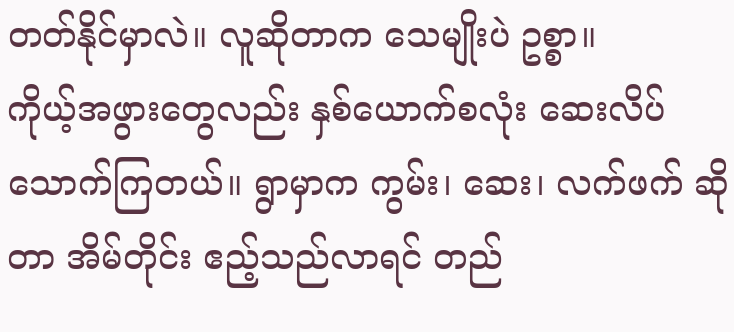တတ်နိုင်မှာလဲ။ လူဆိုတာက သေမျိုးပဲ ဥစ္စာ။
ကိုယ့်အဖွားတွေလည်း နှစ်ယောက်စလုံး ဆေးလိပ်သောက်ကြတယ်။ ရွာမှာက ကွမ်း၊ ဆေး၊ လက်ဖက် ဆိုတာ အိမ်တိုင်း ဧည့်သည်လာရင် တည်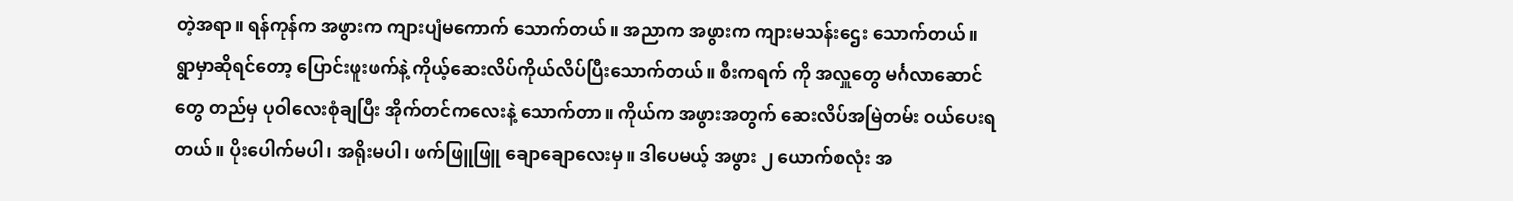တဲ့အရာ။ ရန်ကုန်က အဖွားက ကျားပျံမကောက် သောက်တယ်။ အညာက အဖွားက ကျားမသန်းဌေး သောက်တယ်။ ရွာမှာဆိုရင်တော့ ပြောင်းဖူးဖက်နဲ့ ကိုယ့်ဆေးလိပ်ကိုယ်လိပ်ပြီးသောက်တယ်။ စီးကရက် ကို အလှူတွေ မင်္ဂလာဆောင်တွေ တည်မှ ပုဝါလေးစုံချပြီး အိုက်တင်ကလေးနဲ့ သောက်တာ။ ကိုယ်က အဖွားအတွက် ဆေးလိပ်အမြဲတမ်း ဝယ်ပေးရတယ်။ ပိုးပေါက်မပါ၊ အရိုးမပါ၊ ဖက်ဖြူဖြူ ချောချောလေးမှ။ ဒါပေမယ့် အဖွား ၂ ယောက်စလုံး အ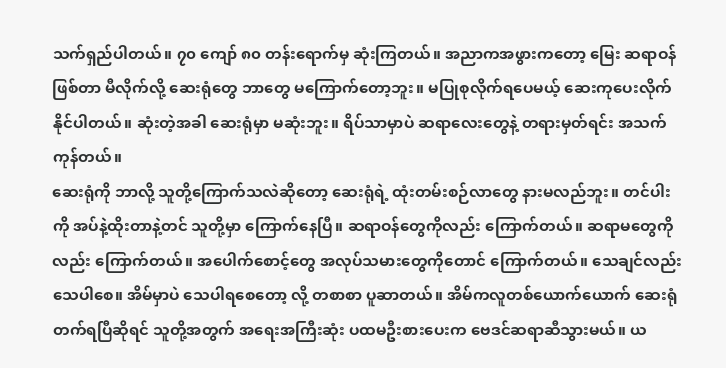သက်ရှည်ပါတယ်။ ၇၀ ကျော် ၈၀ တန်းရောက်မှ ဆုံးကြတယ်။ အညာကအဖွားကတော့ မြေး ဆရာဝန်ဖြစ်တာ မီလိုက်လို့ ဆေးရုံတွေ ဘာတွေ မကြောက်တော့ဘူး။ မပြုစုလိုက်ရပေမယ့် ဆေးကုပေးလိုက်နိုင်ပါတယ်။ ဆုံးတဲ့အခါ ဆေးရုံမှာ မဆုံးဘူး။ ရိပ်သာမှာပဲ ဆရာလေးတွေနဲ့ တရားမှတ်ရင်း အသက်ကုန်တယ်။
ဆေးရုံကို ဘာလို့ သူတို့ကြောက်သလဲဆိုတော့ ဆေးရုံရဲ့ ထုံးတမ်းစဉ်လာတွေ နားမလည်ဘူး။ တင်ပါးကို အပ်နဲ့ထိုးတာနဲ့တင် သူတို့မှာ ကြောက်နေပြီ။ ဆရာဝန်တွေကိုလည်း ကြောက်တယ်။ ဆရာမတွေကိုလည်း ကြောက်တယ်။ အပေါက်စောင့်တွေ အလုပ်သမားတွေကိုတောင် ကြောက်တယ်။ သေချင်လည်း သေပါစေ။ အိမ်မှာပဲ သေပါရစေတော့ လို့ တစာစာ ပူဆာတယ်။ အိမ်ကလူတစ်ယောက်ယောက် ဆေးရုံတက်ရပြီဆိုရင် သူတို့အတွက် အရေးအကြီးဆုံး ပထမဦးစားပေးက ဗေဒင်ဆရာဆီသွားမယ်။ ယ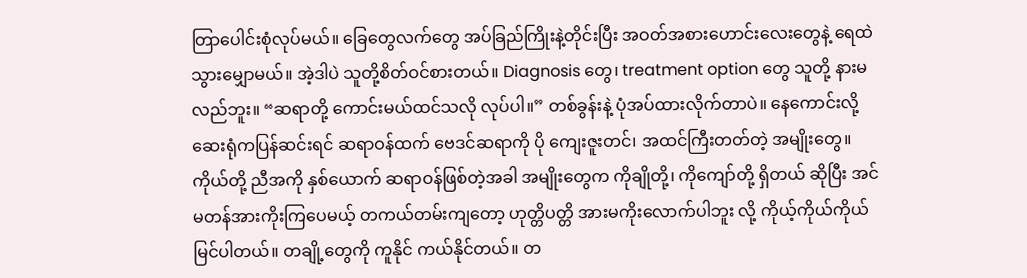တြာပေါင်းစုံလုပ်မယ်။ ခြေတွေလက်တွေ အပ်ခြည်ကြိုးနဲ့တိုင်းပြီး အဝတ်အစားဟောင်းလေးတွေနဲ့ ရေထဲသွားမျှောမယ်။ အဲ့ဒါပဲ သူတို့စိတ်ဝင်စားတယ်။ Diagnosis တွေ၊ treatment option တွေ သူတို့ နားမလည်ဘူး။ “ဆရာတို့ ကောင်းမယ်ထင်သလို လုပ်ပါ။” တစ်ခွန်းနဲ့ ပုံအပ်ထားလိုက်တာပဲ။ နေကောင်းလို့ ဆေးရုံကပြန်ဆင်းရင် ဆရာဝန်ထက် ဗေဒင်ဆရာကို ပို ကျေးဇူးတင်၊ အထင်ကြီးတတ်တဲ့ အမျိုးတွေ။
ကိုယ်တို့ ညီအကို နှစ်ယောက် ဆရာဝန်ဖြစ်တဲ့အခါ အမျိုးတွေက ကိုချိုတို့၊ ကိုကျော်တို့ ရှိတယ် ဆိုပြီး အင်မတန်အားကိုးကြပေမယ့် တကယ်တမ်းကျတော့ ဟုတ္တိပတ္တိ အားမကိုးလောက်ပါဘူး လို့ ကိုယ့်ကိုယ်ကိုယ် မြင်ပါတယ်။ တချို့တွေကို ကူနိုင် ကယ်နိုင်တယ်။ တ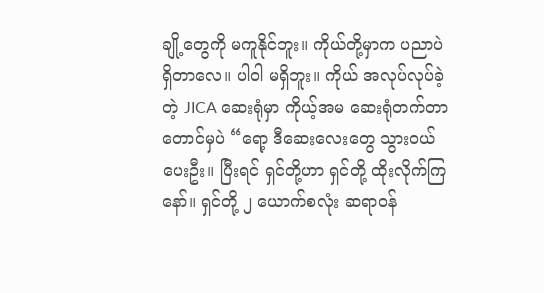ချို့တွေကို မကူနိုင်ဘူး။ ကိုယ်တို့မှာက ပညာပဲ ရှိတာလေ။ ပါဝါ မရှိဘူး။ ကိုယ် အလုပ်လုပ်ခဲ့တဲ့ JICA ဆေးရုံမှာ ကိုယ့်အမ ဆေးရုံတက်တာတောင်မှပဲ “ရော့ ဒီဆေးလေးတွေ သွားဝယ်ပေးဦး။ ပြီးရင် ရှင်တို့ဟာ ရှင်တို့ ထိုးလိုက်ကြနော်။ ရှင်တို့ ၂ ယောက်စလုံး ဆရာဝန်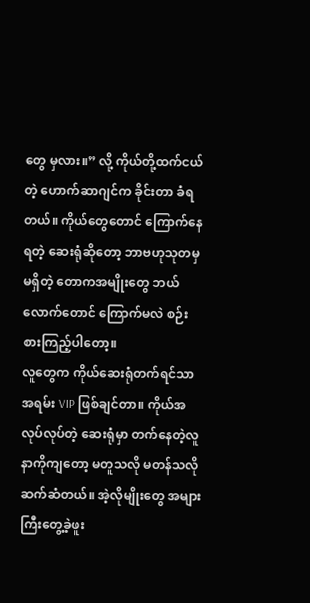တွေ မှလား။” လို့ ကိုယ်တို့ထက်ငယ်တဲ့ ဟောက်ဆာဂျင်က ခိုင်းတာ ခံရတယ်။ ကိုယ်တွေတောင် ကြောက်နေရတဲ့ ဆေးရုံဆိုတော့ ဘာဗဟုသုတမှ မရှိတဲ့ တောကအမျိုးတွေ ဘယ်လောက်တောင် ကြောက်မလဲ စဉ်းစားကြည့်ပါတော့။
လူတွေက ကိုယ်ဆေးရုံတက်ရင်သာ အရမ်း VIP ဖြစ်ချင်တာ။ ကိုယ်အလုပ်လုပ်တဲ့ ဆေးရုံမှာ တက်နေတဲ့လူနာကိုကျတော့ မတူသလို မတန်သလို ဆက်ဆံတယ်။ အဲ့လိုမျိုးတွေ အများကြီးတွေ့ခဲ့ဖူး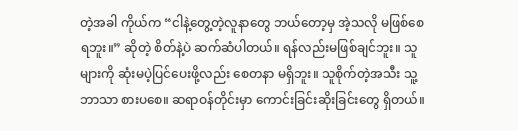တဲ့အခါ ကိုယ်က “ငါနဲ့တွေ့တဲ့လူနာတွေ ဘယ်တော့မှ အဲ့သလို မဖြစ်စေရဘူး။” ဆိုတဲ့ စိတ်နဲ့ပဲ ဆက်ဆံပါတယ်။ ရန်လည်းမဖြစ်ချင်ဘူး။ သူများကို ဆုံးမပဲ့ပြင်ပေးဖို့လည်း စေတနာ မရှိဘူး။ သူစိုက်တဲ့အသီး သူ့ဘာသာ စားပစေ။ ဆရာဝန်တိုင်းမှာ ကောင်းခြင်းဆိုးခြင်းတွေ ရှိတယ်။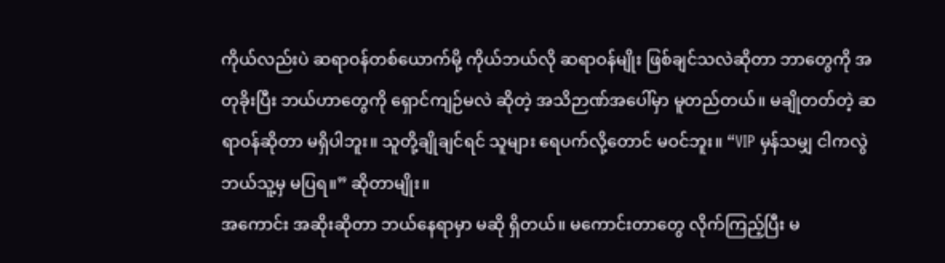ကိုယ်လည်းပဲ ဆရာဝန်တစ်ယောက်မို့ ကိုယ်ဘယ်လို ဆရာဝန်မျိုး ဖြစ်ချင်သလဲဆိုတာ ဘာတွေကို အတုခိုးပြီး ဘယ်ဟာတွေကို ရှောင်ကျဉ်မလဲ ဆိုတဲ့ အသိဉာဏ်အပေါ်မှာ မူတည်တယ်။ မချိုတတ်တဲ့ ဆရာဝန်ဆိုတာ မရှိပါဘူး။ သူတို့ချိုချင်ရင် သူများ ရေပက်လို့တောင် မဝင်ဘူး။ “VIP မှန်သမျှ ငါကလွဲ ဘယ်သူ့မှ မပြရ။” ဆိုတာမျိုး။
အကောင်း အဆိုးဆိုတာ ဘယ်နေရာမှာ မဆို ရှိတယ်။ မကောင်းတာတွေ လိုက်ကြည့်ပြီး မ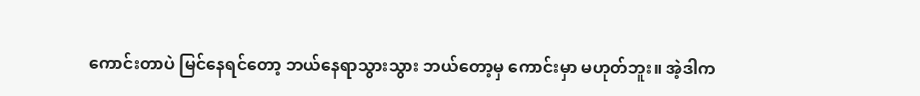ကောင်းတာပဲ မြင်နေရင်တော့ ဘယ်နေရာသွားသွား ဘယ်တော့မှ ကောင်းမှာ မဟုတ်ဘူး။ အဲ့ဒါက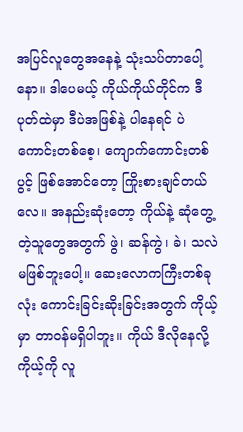အပြင်လူတွေအနေနဲ့ သုံးသပ်တာပေါ့နော။ ဒါပေမယ့် ကိုယ်ကိုယ်တိုင်က ဒီပုတ်ထဲမှာ ဒီပဲအဖြစ်နဲ့ ပါနေရင် ပဲကောင်းတစ်စေ့၊ ကျောက်ကောင်းတစ်ပွင့် ဖြစ်အောင်တော့ ကြိုးစားချင်တယ်
လေ။ အနည်းဆုံးတော့ ကိုယ်နဲ့ ဆုံတွေ့တဲ့သူတွေအတွက် ဖွဲ၊ ဆန်ကွဲ၊ ခဲ၊ သလဲ မဖြစ်ဘူးပေါ့။ ဆေးလောကကြီးတစ်ခုလုံး ကောင်းခြင်းဆိုးခြင်းအတွက် ကိုယ့်မှာ တာဝန်မရှိပါဘူး။ ကိုယ် ဒီလိုနေလို့ ကိုယ့်ကို လူ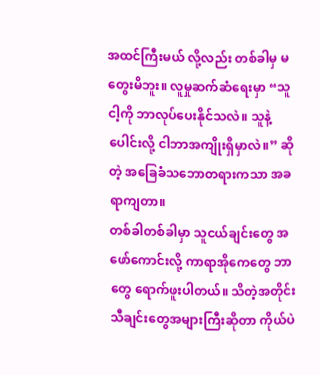အထင်ကြီးမယ် လို့လည်း တစ်ခါမှ မတွေးမိဘူး။ လူမှုဆက်ဆံရေးမှာ “သူ ငါ့ကို ဘာလုပ်ပေးနိုင်သလဲ။ သူနဲ့ပေါင်းလို့ ငါဘာအကျိုးရှိမှာလဲ။” ဆိုတဲ့ အခြေခံသဘောတရားကသာ အခရာကျတာ။
တစ်ခါတစ်ခါမှာ သူငယ်ချင်းတွေ အဖော်ကောင်းလို့ ကာရာအိုကေတွေ ဘာတွေ ရောက်ဖူးပါတယ်။ သိတဲ့အတိုင်း သီချင်းတွေအများကြီးဆိုတာ ကိုယ်ပဲ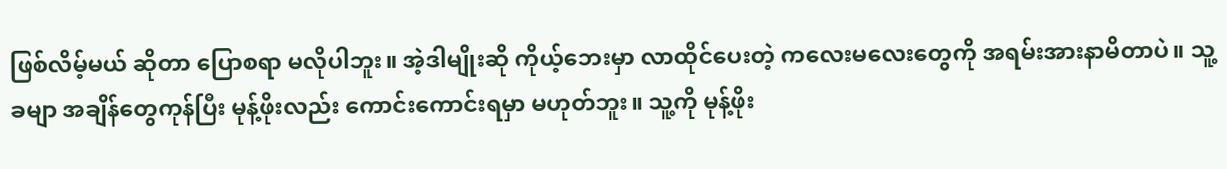ဖြစ်လိမ့်မယ် ဆိုတာ ပြောစရာ မလိုပါဘူး။ အဲ့ဒါမျိုးဆို ကိုယ့်ဘေးမှာ လာထိုင်ပေးတဲ့ ကလေးမလေးတွေကို အရမ်းအားနာမိတာပဲ။ သူ့ခမျာ အချိန်တွေကုန်ပြီး မုန့်ဖိုးလည်း ကောင်းကောင်းရမှာ မဟုတ်ဘူး။ သူ့ကို မုန့်ဖိုး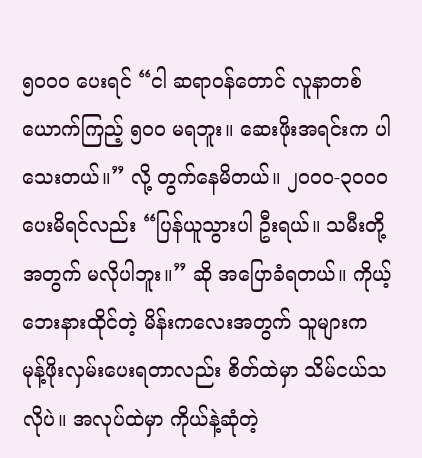၅၀၀၀ ပေးရင် “ငါ ဆရာဝန်တောင် လူနာတစ်ယောက်ကြည့် ၅၀၀ မရဘူး။ ဆေးဖိုးအရင်းက ပါသေးတယ်။” လို့ တွက်နေမိတယ်။ ၂၀၀၀-၃၀၀၀ ပေးမိရင်လည်း “ပြန်ယူသွားပါ ဦးရယ်။ သမီးတို့အတွက် မလိုပါဘူး။” ဆို အပြောခံရတယ်။ ကိုယ့်ဘေးနားထိုင်တဲ့ မိန်းကလေးအတွက် သူများက မုန့်ဖိုးလှမ်းပေးရတာလည်း စိတ်ထဲမှာ သိမ်ငယ်သလိုပဲ။ အလုပ်ထဲမှာ ကိုယ်နဲ့ဆုံတဲ့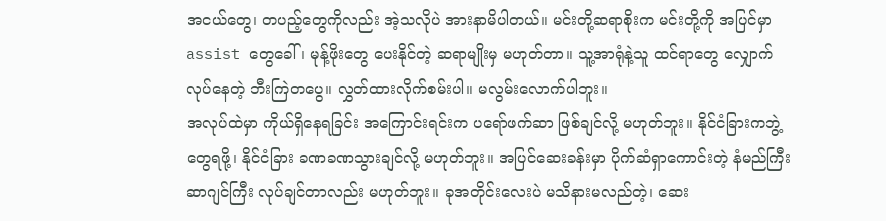အငယ်တွေ၊ တပည့်တွေကိုလည်း အဲ့သလိုပဲ အားနာမိပါတယ်။ မင်းတို့ဆရာစိုးက မင်းတို့ကို အပြင်မှာ assist တွေခေါ်၊ မုန့်ဖိုးတွေ ပေးနိုင်တဲ့ ဆရာမျိုးမှ မဟုတ်တာ။ သူ့အာရုံနဲ့သူ ထင်ရာတွေ လျှောက်လုပ်နေတဲ့ ဘီးကြဲတပွေ။ လွှတ်ထားလိုက်စမ်းပါ။ မလွမ်းလောက်ပါဘူး။
အလုပ်ထဲမှာ ကိုယ်ရှိနေရခြင်း အကြောင်းရင်းက ပရော်ဖက်ဆာ ဖြစ်ချင်လို့ မဟုတ်ဘူး။ နိုင်ငံခြားကဘွဲ့တွေရဖို့၊ နိုင်ငံခြား ခဏခဏသွားချင်လို့ မဟုတ်ဘူး။ အပြင်ဆေးခန်းမှာ ပိုက်ဆံရှာကောင်းတဲ့ နံမည်ကြီး ဆာဂျင်ကြီး လုပ်ချင်တာလည်း မဟုတ်ဘူး။ ခုအတိုင်းလေးပဲ မသိနားမလည်တဲ့၊ ဆေး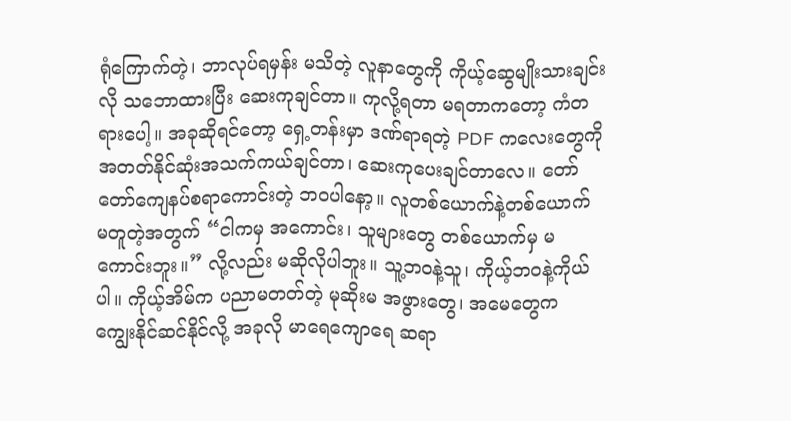ရုံကြောက်တဲ့၊ ဘာလုပ်ရမှန်း မသိတဲ့ လူနာတွေကို ကိုယ့်ဆွေမျိုးသားချင်းလို သဘောထားပြီး ဆေးကုချင်တာ။ ကုလို့ရတာ မရတာကတော့ ကံတရားပေါ့။ အခုဆိုရင်တော့ ရှေ့တန်းမှာ ဒဏ်ရာရတဲ့ PDF ကလေးတွေကို အတတ်နိုင်ဆုံးအသက်ကယ်ချင်တာ၊ ဆေးကုပေးချင်တာလေ။ တော်တော်ကျေနပ်စရာကောင်းတဲ့ ဘဝပါနော့။ လူတစ်ယောက်နဲ့တစ်ယောက် မတူတဲ့အတွက် “ငါကမှ အကောင်း၊ သူများတွေ တစ်ယောက်မှ မကောင်းဘူး။” လို့လည်း မဆိုလိုပါဘူး။ သူ့ဘဝနဲ့သူ၊ ကိုယ့်ဘဝနဲ့ကိုယ်ပါ။ ကိုယ့်အိမ်က ပညာမတတ်တဲ့ မုဆိုးမ အဖွားတွေ၊ အမေတွေက ကျွေးနိုင်ဆင်နိုင်လို့ အခုလို မာရေကျောရေ ဆရာ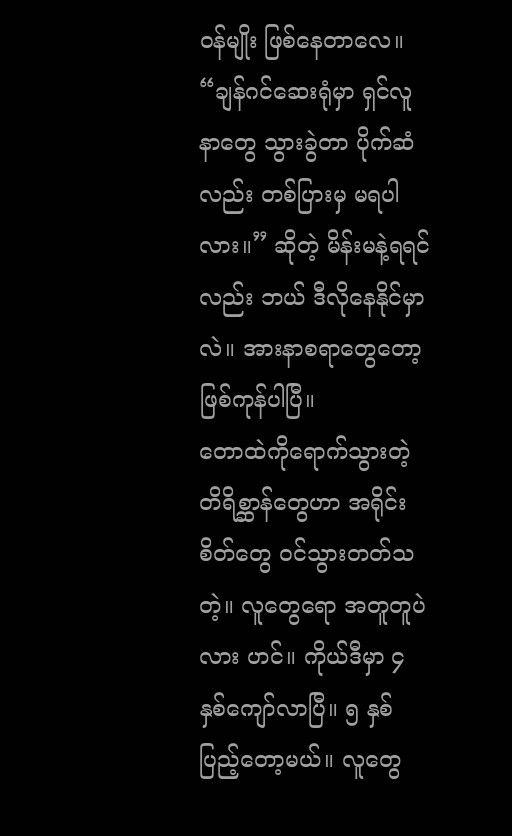ဝန်မျိုး ဖြစ်နေတာလေ။ “ချန်ဂင်ဆေးရုံမှာ ရှင်လူနာတွေ သွားခွဲတာ ပိုက်ဆံလည်း တစ်ပြားမှ မရပါလား။” ဆိုတဲ့ မိန်းမနဲ့ရရင်လည်း ဘယ် ဒီလိုနေနိုင်မှာလဲ။ အားနာစရာတွေတော့ ဖြစ်ကုန်ပါပြီ။
တောထဲကိုရောက်သွားတဲ့ တိရိစ္ဆာန်တွေဟာ အရိုင်းစိတ်တွေ ဝင်သွားတတ်သတဲ့။ လူတွေရော အတူတူပဲလား ဟင်။ ကိုယ်ဒီမှာ ၄ နှစ်ကျော်လာပြီ။ ၅ နှစ်ပြည့်တော့မယ်။ လူတွေ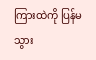ကြားထဲကို ပြန်မသွား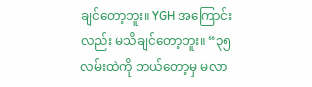ချင်တော့ဘူး။ YGH အကြောင်းလည်း မသိချင်တော့ဘူး။ “၃၅ လမ်းထဲကို ဘယ်တော့မှ မလာ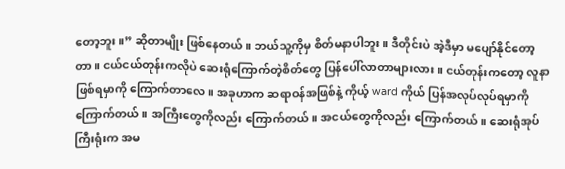တော့ဘူး။” ဆိုတာမျိုး ဖြစ်နေတယ်။ ဘယ်သူ့ကိုမှ စိတ်မနာပါဘူး။ ဒီတိုင်းပဲ အဲ့ဒီမှာ မပျော်နိုင်တော့တာ။ ငယ်ငယ်တုန်းကလိုပဲ ဆေးရုံကြောက်တဲ့စိတ်တွေ ပြန်ပေါ်လာတာများလား။ ငယ်တုန်းကတော့ လူနာဖြစ်ရမှာကို ကြောက်တာလေ။ အခုဟာက ဆရာဝန်အဖြစ်နဲ့ ကိုယ့် ward ကိုယ် ပြန်အလုပ်လုပ်ရမှာကို ကြောက်တယ်။ အကြီးတွေကိုလည်း ကြောက်တယ်။ အငယ်တွေကိုလည်း ကြောက်တယ်။ ဆေးရုံအုပ်ကြီးရုံးက အမ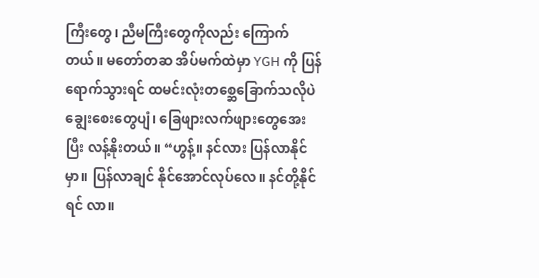ကြီးတွေ၊ ညီမကြီးတွေကိုလည်း ကြောက်တယ်။ မတော်တဆ အိပ်မက်ထဲမှာ YGH ကို ပြန်ရောက်သွားရင် ထမင်းလုံးတစ္ဆေခြောက်သလိုပဲ ချွေးစေးတွေပျံ၊ ခြေဖျားလက်ဖျားတွေအေးပြီး လန့်နိုးတယ်။ “ဟွန့်။ နင်လား ပြန်လာနိုင်မှာ။ ပြန်လာချင် နိုင်အောင်လုပ်လေ။ နင်တို့နိုင်ရင် လာ။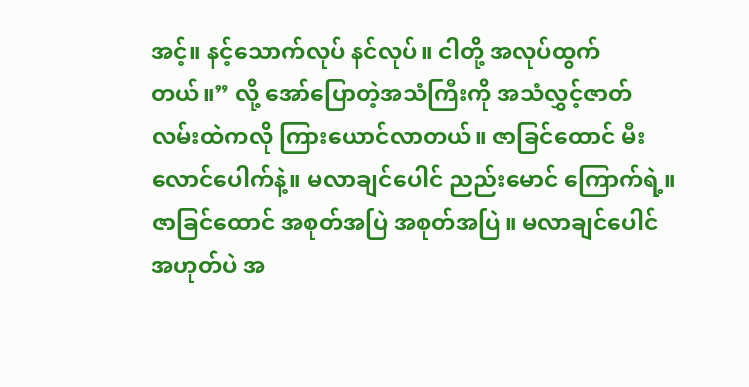အင့်။ နင့်သောက်လုပ် နင်လုပ်။ ငါတို့ အလုပ်ထွက်တယ်။” လို့ အော်ပြောတဲ့အသံကြီးကို အသံလွှင့်ဇာတ်လမ်းထဲကလို ကြားယောင်လာတယ်။ ဇာခြင်ထောင် မီးလောင်ပေါက်နဲ့။ မလာချင်ပေါင် ညည်းမောင် ကြောက်ရဲ့။ ဇာခြင်ထောင် အစုတ်အပြဲ အစုတ်အပြဲ။ မလာချင်ပေါင် အဟုတ်ပဲ အ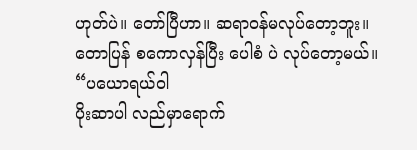ဟုတ်ပဲ။ တော်ပြီဟာ။ ဆရာဝန်မလုပ်တော့ဘူး။ တောပြန် စကောလှန်ပြီး ပေါစံ ပဲ လုပ်တော့မယ်။
“ပယောရယ်ဝါ
ပိုးဆာပါ လည်မှာရောက်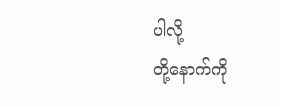ပါလို့
တို့နောက်ကို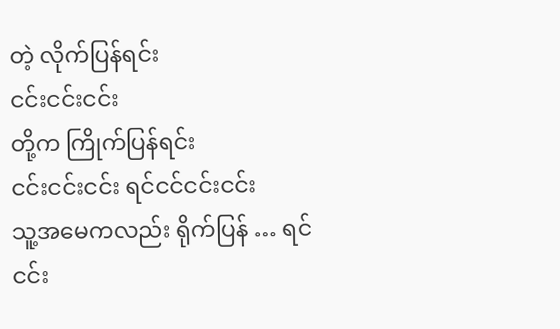တဲ့ လိုက်ပြန်ရင်း
ငင်းငင်းငင်း
တို့က ကြိုက်ပြန်ရင်း
ငင်းငင်းငင်း ရင်ငင်ငင်းငင်း
သူ့အမေကလည်း ရိုက်ပြန် … ရင်
ငင်း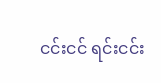ငင်းငင် ရင်းငင်း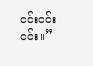ငင်းငင်း ငင်း။”